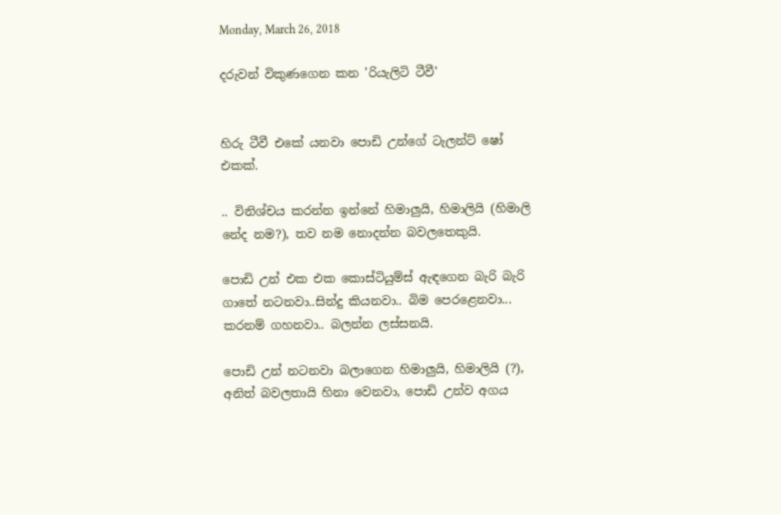Monday, March 26, 2018

දරුවන් විකුණගෙන කන 'රියැලිටි ටීවී'


හිරු ටීවී එකේ යනවා පොඩි උන්ගේ ටැලන්ට් ෂෝ එකක්.

.. විනිශ්චය කරන්න ඉන්නේ හිමාලුයි, හිමාලියි (හිමාලි නේද නම?), තව නම නොදන්න බවලතෙකුයි.

පොඩි උන් එක එක කොස්ටියුම්ස් ඇඳගෙන බැරි බැරි ගාතේ නටනවා..සින්දු කියනවා.. බිම පෙරළෙනවා... කරනම් ගහනවා.. බලන්න ලස්සනයි.

පොඩි උන් නටනවා බලාගෙන හිමාලුයි, හිමාලියි (?), අනිත් බවලතායි හිනා වෙනවා, පොඩි උන්ව අගය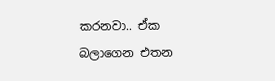කරනවා.. ඒක බලාගෙන එතන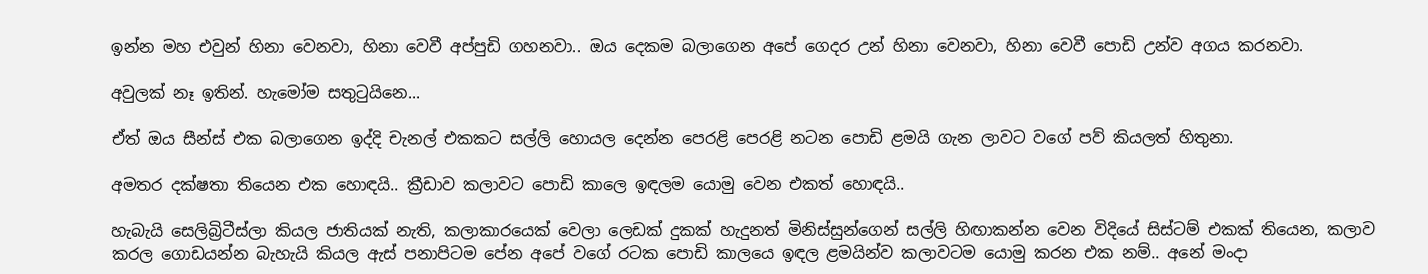ඉන්න මහ එවුන් හිනා වෙනවා, හිනා වෙවී අප්පුඩි ගහනවා.. ඔය දෙකම බලාගෙන අපේ ගෙදර උන් හිනා වෙනවා, හිනා වෙවී පොඩි උන්ව අගය කරනවා.

අවුලක් නෑ ඉතින්. හැමෝම සතුටුයිනෙ...

ඒත් ඔය සීන්ස් එක බලාගෙන ඉද්දි චැනල් එකකට සල්ලි හොයල දෙන්න පෙරළි පෙරළි නටන පොඩි ළමයි ගැන ලාවට වගේ පව් කියලත් හිතුනා.

අමතර දක්ෂතා තියෙන එක හොඳයි.. ක්‍රීඩාව කලාවට පොඩි කාලෙ ඉඳලම යොමු වෙන එකත් හොඳයි..

හැබැයි සෙලිබ්‍රිටීස්ලා කියල ජාතියක් නැති, කලාකාරයෙක් වෙලා ලෙඩක් දුකක් හැදුනත් මිනිස්සුන්ගෙන් සල්ලි හිඟාකන්න වෙන විදියේ සිස්ටම් එකක් තියෙන, කලාව කරල ගොඩයන්න බැහැයි කියල ඇස් පනාපිටම පේන අපේ වගේ රටක පොඩි කාලයෙ ඉඳල ළමයින්ව කලාවටම යොමු කරන එක නම්.. අනේ මංදා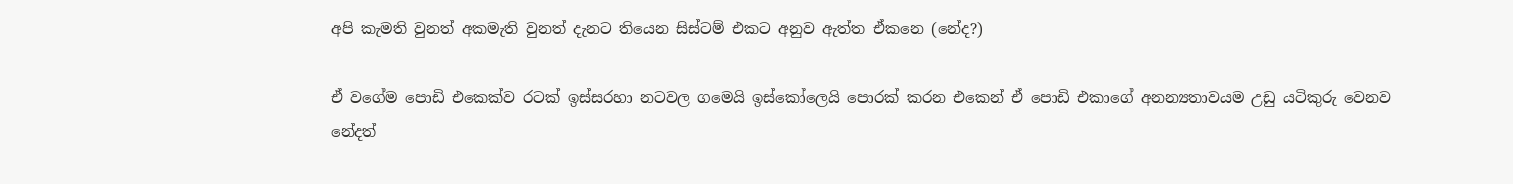අපි කැමති වුනත් අකමැති වුනත් දැනට තියෙන සිස්ටම් එකට අනුව ඇත්ත ඒකනෙ (නේද?)

ඒ වගේම පොඩි එකෙක්ව රටක් ඉස්සරහා නටවල ගමෙයි ඉස්කෝලෙයි පොරක් කරන එකෙන් ඒ පොඩි එකාගේ අනන්‍යතාවයම උඩු යටිකුරු වෙනව නේදත්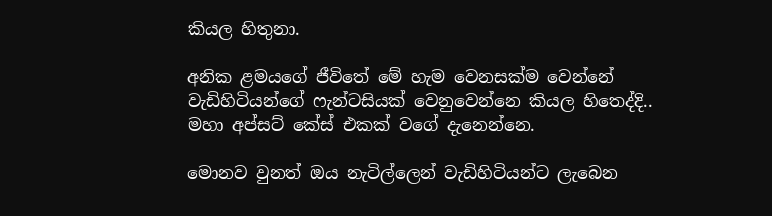කියල හිතුනා.

අනික ළමයගේ ජීවිතේ මේ හැම වෙනසක්ම වෙන්නේ වැඩිහිටියන්ගේ ෆැන්ටසියක් වෙනුවෙන්නෙ කියල හිතෙද්දි.. මහා අප්සට් කේස් එකක් වගේ දැනෙන්නෙ.

මොනව වුනත් ඔය නැටිල්ලෙන් වැඩිහිටියන්ට ලැබෙන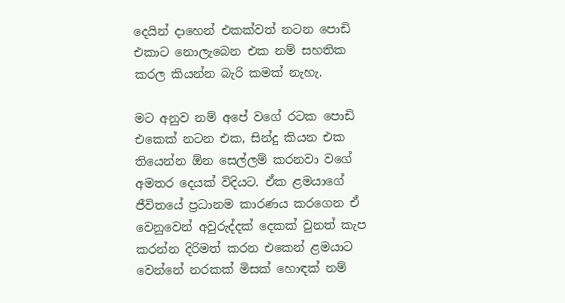දෙයින් දාහෙන් එකක්වත් නටන පොඩි එකාට නොලැබෙන එක නම් සහතික කරල කියන්න බැරි කමක් නැහැ.

මට අනුව නම් අපේ වගේ රටක පොඩි එකෙක් නටන එක, සින්දු කියන එක තියෙන්න ඕන සෙල්ලම් කරනවා වගේ අමතර දෙයක් විදියට. ඒක ළමයාගේ ජීවිතයේ ප්‍රධානම කාරණය කරගෙන ඒ වෙනුවෙන් අවුරුද්දක් දෙකක් වුනත් කැප කරන්න දිරිමත් කරන එකෙන් ළමයාට වෙන්නේ නරකක් මිසක් හොඳක් නම්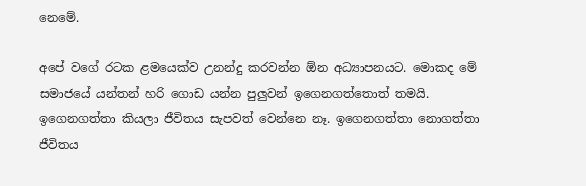නෙමේ.

අපේ වගේ රටක ළමයෙක්ව උනන්දු කරවන්න ඕන අධ්‍යාපනයට. මොකද මේ සමාජයේ යන්තන් හරි ගොඩ යන්න පුලුවන් ඉගෙනගත්තොත් තමයි. ඉගෙනගත්තා කියලා ජීවිතය සැපවත් වෙන්නෙ නෑ. ඉගෙනගත්තා නොගත්තා ජීවිතය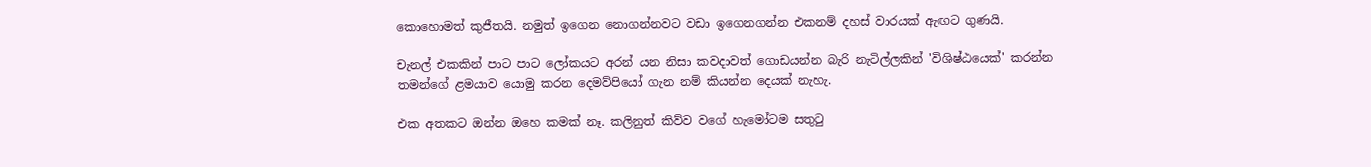කොහොමත් කුජීතයි. නමුත් ඉගෙන නොගන්නවට වඩා ඉගෙනගන්න එකනම් දහස් වාරයක් ඇඟට ගුණයි.

චැනල් එකකින් පාට පාට ලෝකයට අරන් යන නිසා කවදාවත් ගොඩයන්න බැරි නැටිල්ලකින් 'විශිෂ්ඨයෙක්' කරන්න තමන්ගේ ළමයාව යොමු කරන දෙමව්පියෝ ගැන නම් කියන්න දෙයක් නැහැ.

එක අතකට ඔන්න ඔහෙ කමක් නෑ. කලිනුත් කිව්ව වගේ හැමෝටම සතුටු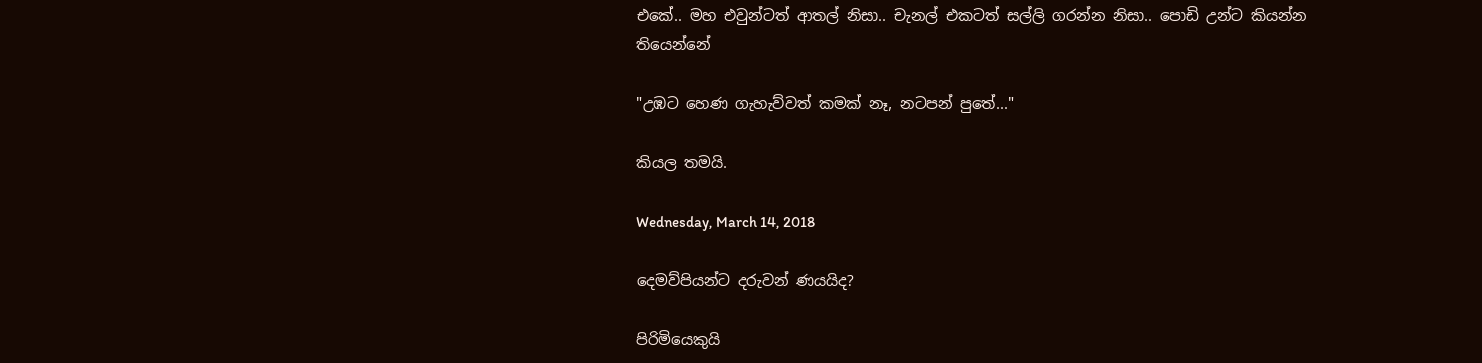එකේ.. මහ එවුන්ටත් ආතල් නිසා.. චැනල් එකටත් සල්ලි ගරන්න නිසා.. පොඩි උන්ට කියන්න තියෙන්නේ

"උඹට හෙණ ගැහැව්වත් කමක් නෑ, නටපන් පුතේ..."

කියල තමයි.

Wednesday, March 14, 2018

දෙමව්පියන්ට දරුවන් ණයයිද?

පිරිමියෙකුයි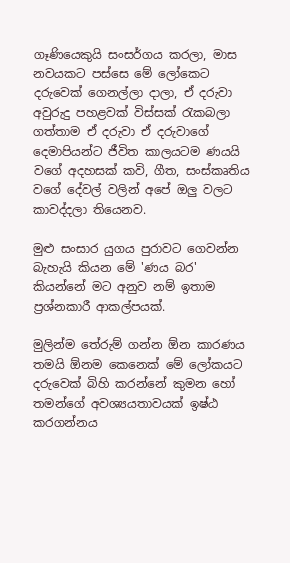ගෑණියෙකුයි සංසර්ගය කරලා, මාස නවයකට පස්සෙ මේ ලෝකෙට දරුවෙක් ගෙනල්ලා දාලා, ඒ දරුවා අවුරුදු පහළවක් විස්සක් රැකබලා ගත්තාම ඒ දරුවා ඒ දරුවාගේ දෙමාපියන්ට ජීවිත කාලයටම ණයයි වගේ අදහසක් කවි, ගීත, සංස්කෘතිය වගේ දේවල් වලින් අපේ ඔලු වලට කාවද්දලා තියෙනව.

මුළු සංසාර යුගය පුරාවට ගෙවන්න බැහැයි කියන මේ 'ණය බර' කියන්නේ මට අනුව නම් ඉතාම ප්‍රශ්නකාරී ආකල්පයක්.

මුලින්ම තේරුම් ගන්න ඕන කාරණය තමයි ඕනම කෙනෙක් මේ ලෝකයට දරුවෙක් බිහි කරන්නේ කුමන හෝ තමන්ගේ අවශ්‍යයතාවයක් ඉෂ්ඨ කරගන්නය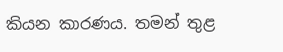කියන කාරණය. තමන් තුළ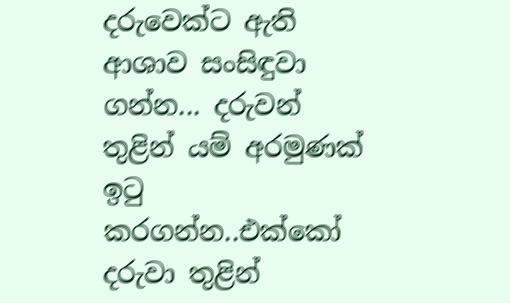දරුවෙක්ට ඇති ආශාව සංසිඳුවා ගන්න... දරුවන් තුළින් යම් අරමුණක් ඉටු කරගන්න..එක්කෝ දරුවා තුළින්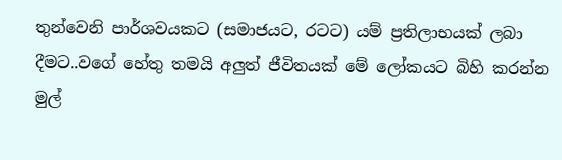තුන්වෙනි පාර්ශවයකට (සමාජයට, රටට) යම් ප්‍රතිලාභයක් ලබා දීමට..වගේ හේතු තමයි අලුත් ජීවිතයක් මේ ලෝකයට බිහි කරන්න මුල්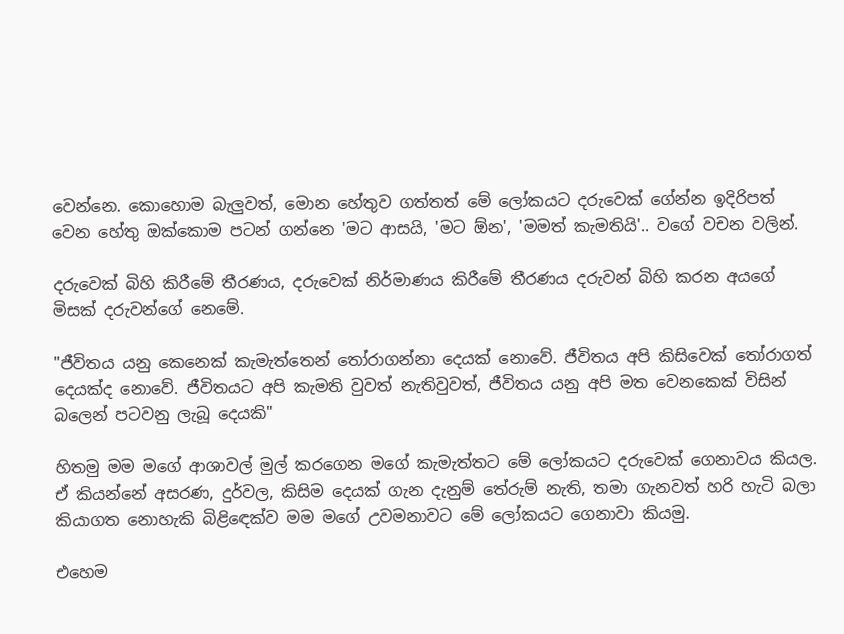වෙන්නෙ. කොහොම බැලුවත්, මොන හේතුව ගත්තත් මේ ලෝකයට දරුවෙක් ගේන්න ඉදිරිපත් වෙන හේතු ඔක්කොම පටන් ගන්නෙ 'මට ආසයි, 'මට ඕන', 'මමත් කැමතියි'.. වගේ වචන වලින්.

දරුවෙක් බිහි කිරීමේ තීරණය, දරුවෙක් නිර්මාණය කිරීමේ තීරණය දරුවන් බිහි කරන අයගේ මිසක් දරුවන්ගේ නෙමේ.

"ජීවිතය යනු කෙනෙක් කැමැත්තෙන් තෝරාගන්නා දෙයක් නොවේ. ජීවිතය අපි කිසිවෙක් තෝරාගත් දෙයක්ද නොවේ. ජීවිතයට අපි කැමති වුවත් නැතිවුවත්, ජීවිතය යනු අපි මත වෙනකෙක් විසින් බලෙන් පටවනු ලැබූ දෙයකි"

හිතමු මම මගේ ආශාවල් මුල් කරගෙන මගේ කැමැත්තට මේ ලෝකයට දරුවෙක් ගෙනාවය කියල. ඒ කියන්නේ අසරණ, දුර්වල, කිසිම දෙයක් ගැන දැනුම් තේරුම් නැති, තමා ගැනවත් හරි හැටි බලා කියාගත නොහැකි බිළිඳෙක්ව මම මගේ උවමනාවට මේ ලෝකයට ගෙනාවා කියමු.

එහෙම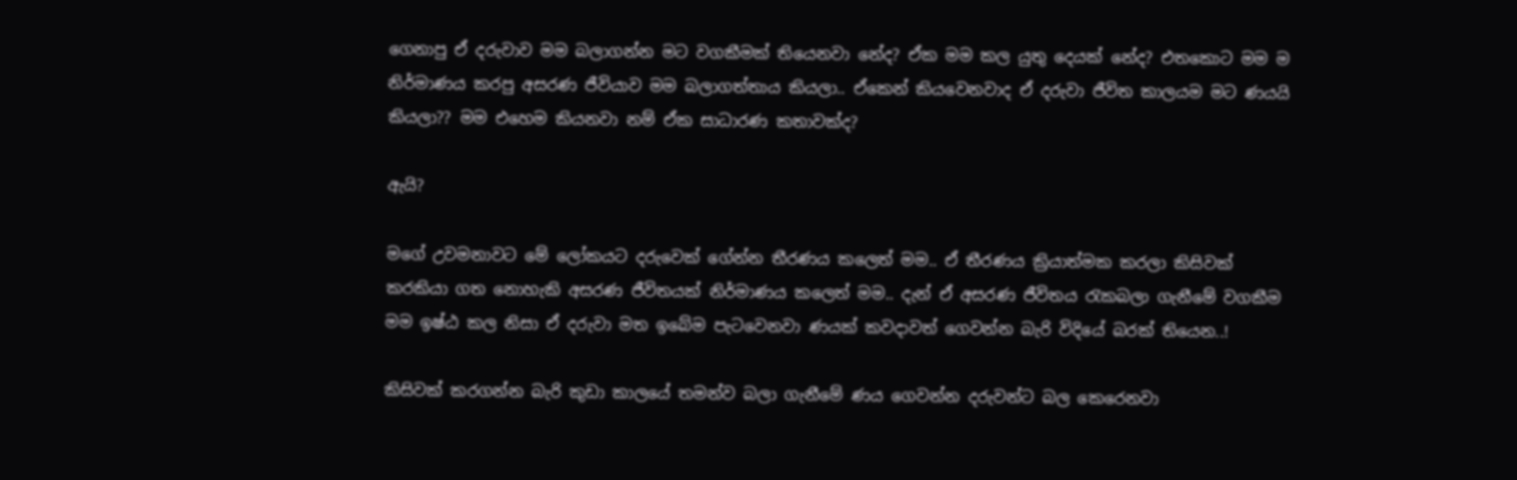ගෙනාපු ඒ දරුවාව මම බලාගන්න මට වගකීමක් තියෙනවා නේද? ඒක මම කල යුතු දෙයක් නේද? එතකොට මම ම නිර්මාණය කරපු අසරණ ජීවියාව මම බලාගත්තාය කියලා.. ඒකෙන් කියවෙනවාද ඒ දරුවා ජීවිත කාලයම මට ණයයි කියලා?? මම එහෙම කියනවා නම් ඒක සාධාරණ කතාවක්ද?

ඇයි?

මගේ උවමනාවට මේ ලෝකයට දරුවෙක් ගේන්න තීරණය කලෙත් මම.. ඒ තීරණය ක්‍රියාත්මක කරලා කිසිවක් කරකියා ගත නොහැකි අසරණ ජීවිතයක් නිර්මාණය කලෙත් මම.. දැන් ඒ අසරණ ජීවිතය රැකබලා ගැනීමේ වගකීම මම ඉෂ්ඨ කල නිසා ඒ දරුවා මත ඉබේම පැටවෙනවා ණයක් කවදාවත් ගෙවන්න බැරි විදියේ බරක් තියෙන..!

කිසිවක් කරගන්න බැරි කුඩා කාලයේ තමන්ව බලා ගැනීමේ ණය ගෙවන්න දරුවන්ට බල කෙරෙනවා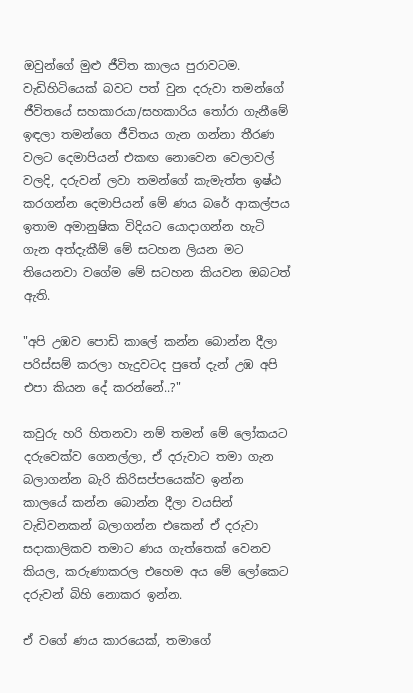ඔවුන්ගේ මුළු ජීවිත කාලය පුරාවටම. වැඩිහිටියෙක් බවට පත් වුන දරුවා තමන්ගේ ජීවිතයේ සහකාරයා/සහකාරිය තෝරා ගැනීමේ ඉඳලා තමන්ගෙ ජීවිතය ගැන ගන්නා තීරණ වලට දෙමාපියන් එකඟ නොවෙන වෙලාවල් වලදි, දරුවන් ලවා තමන්ගේ කැමැත්ත ඉෂ්ඨ කරගන්න දෙමාපියන් මේ ණය බරේ ආකල්පය ඉතාම අමානුෂික විදියට යොදාගන්න හැටි ගැන අත්දැකීම් මේ සටහන ලියන මට තියෙනවා වගේම මේ සටහන කියවන ඔබටත් ඇති.

"අපි උඹව පොඩි කාලේ කන්න බොන්න දීලා පරිස්සම් කරලා හැදුවටද පුතේ දැන් උඹ අපි එපා කියන දේ කරන්නේ..?"

කවුරු හරි හිතනවා නම් තමන් මේ ලෝකයට දරුවෙක්ව ගෙනල්ලා, ඒ දරුවාට තමා ගැන බලාගන්න බැරි කිරිසප්පයෙක්ව ඉන්න කාලයේ කන්න බොන්න දීලා වයසින් වැඩිවනකන් බලාගන්න එකෙන් ඒ දරුවා සදාකාලිකව තමාට ණය ගැත්තෙක් වෙනව කියල, කරුණාකරල එහෙම අය මේ ලෝකෙට දරුවන් බිහි නොකර ඉන්න.

ඒ වගේ ණය කාරයෙක්, තමාගේ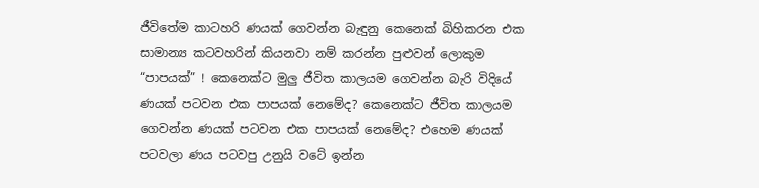ජීවිතේම කාටහරි ණයක් ගෙවන්න බැඳුනු කෙනෙක් බිහිකරන එක සාමාන්‍ය කටවහරින් කියනවා නම් කරන්න පුළුවන් ලොකුම “පාපයක්” ! කෙනෙක්ට මුලු ජීවිත කාලයම ගෙවන්න බැරි විදියේ ණයක් පටවන එක පාපයක් නෙමේද? කෙනෙක්ට ජීවිත කාලයම ගෙවන්න ණයක් පටවන එක පාපයක් නෙමේද? එහෙම ණයක් පටවලා ණය පටවපු උනුයි වටේ ඉන්න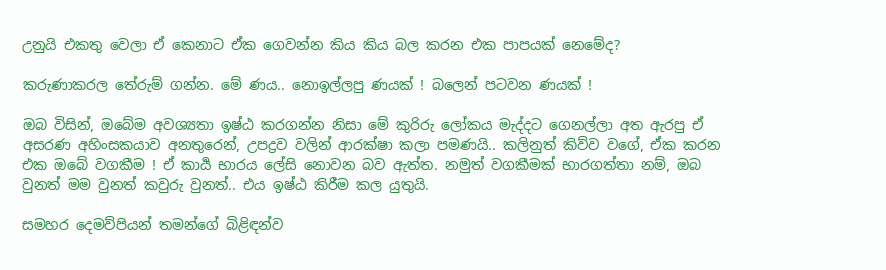උනුයි එකතු වෙලා ඒ කෙනාට ඒක ගෙවන්න කිය කිය බල කරන එක පාපයක් නෙමේද?

කරුණාකරල තේරුම් ගන්න. මේ ණය.. නොඉල්ලපු ණයක් ! බලෙන් පටවන ණයක් !

ඔබ විසින්, ඔබේම අවශ්‍යතා ඉෂ්ඨ කරගන්න නිසා මේ කුරිරු ලෝකය මැද්දට ගෙනල්ලා අත ඇරපු ඒ අසරණ අහිංසකයාව අනතුරෙන්, උපද්‍රව වලින් ආරක්ෂා කලා පමණයි.. කලිනුත් කිව්ව වගේ, ඒක කරන එක ඔබේ වගකීම ! ඒ කාර්‍ය භාරය ලේසි නොවන බව ඇත්ත. නමුත් වගකීමක් භාරගත්තා නම්, ඔබ වුනත් මම වුනත් කවුරු වුනත්.. එය ඉෂ්ඨ කිරීම කල යුතුයි.

සමහර දෙමව්පියන් තමන්ගේ බිළිඳන්ව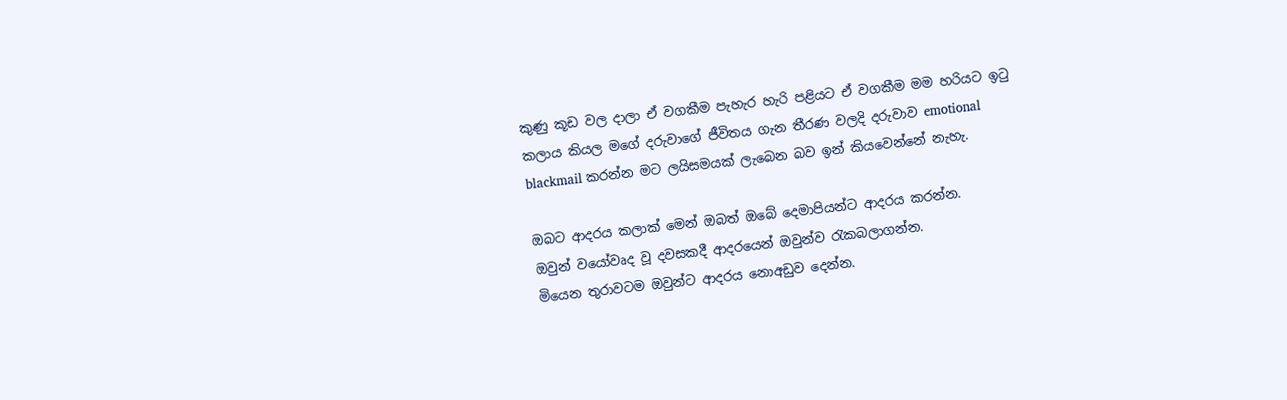කුණු කූඩ වල දාලා ඒ වගකීම පැහැර හැරි පළියට ඒ වගකීම මම හරියට ඉටු කලාය කියල මගේ දරුවාගේ ජීවිතය ගැන තීරණ වලදි දරුවාව emotional blackmail කරන්න මට ලයිසමයක් ලැබෙන බව ඉන් කියවෙන්නේ නැහැ.

ඔබට ආදරය කලාක් මෙන් ඔබත් ඔබේ දෙමාපියන්ට ආදරය කරන්න.
ඔවුන් වයෝවෘද වූ දවසකදී ආදරයෙන් ඔවුන්ව රැකබලාගන්න.
මියෙන තුරාවටම ඔවුන්ට ආදරය නොඅඩුව දෙන්න.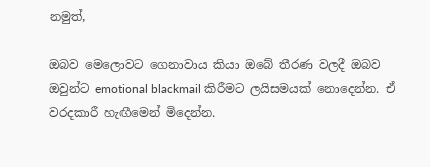නමුත්,

ඔබව මෙලොවට ගෙනාවාය කියා ඔබේ තීරණ වලදී ඔබව ඔවුන්ට emotional blackmail කිරීමට ලයිසමයක් නොදෙන්න. ඒ වරදකාරී හැඟීමෙන් මිදෙන්න.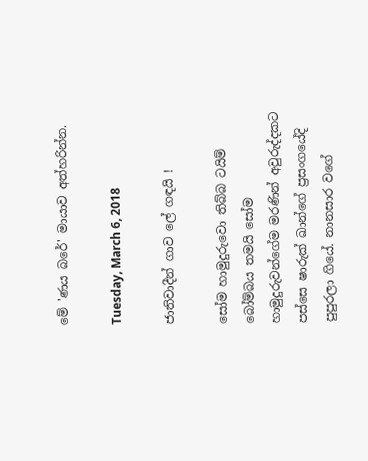මේ 'ණය බරේ' මායාව අත්හරින්න.

Tuesday, March 6, 2018

ජාතිවාදීන් ගාව ලේ ගඳයි !

සෝම හාමුදුරුවො තිබ්බ ටයිම් බෝම්බය තමයි සෝම හාමුදුරුවන්ගේම මරණින් අවුරුද්දකට පස්සෙ ෂාරුක් ඛාන්ගේ ප්‍රසංගයේදි පුපුරලා ගියේ. නානසාර වගේ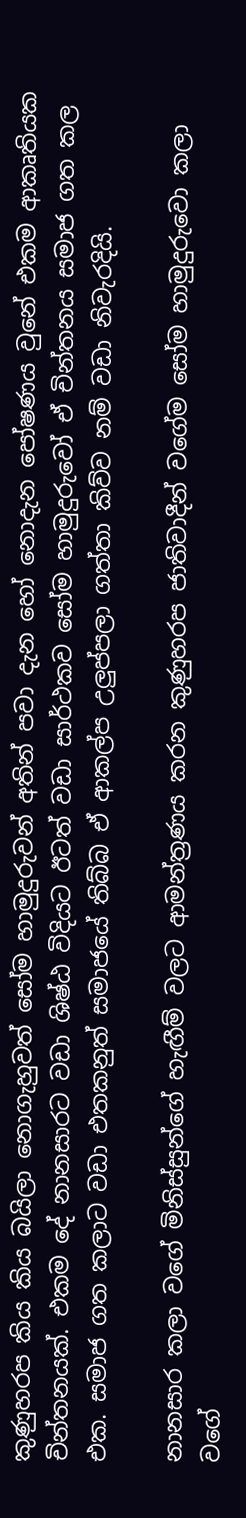කුණුහරප කිය කිය බයිලා නොගැහුවත් සෝම හාමුදුරුවන් අතින් පවා දැන හෝ නොදැන පෝෂණය වුනේ එකම ආකෘතියක චින්තනයක්. එකම දේ නානසාරට වඩා ශිෂ්ඨ විදියට ඊටත් වඩා සාර්ථකව සෝම හාමුදුරුවෝ ඒ චින්තනය සමාජ ගත කල එක. සමාජ ගත කලාට වඩා එතකනුත් සමාජයේ තිබ්බ ඒ ආකල්ප උලුප්පලා ගත්තා කිව්ව නම් වඩා නිවැරදියි.

නානසාර කලා වගේ මිනිස්සුන්ගේ හැඟීම් වලට ආමන්ත්‍රණය කරන කුණුහරප ජාතිවාදීන් වගේම සෝම හාමුදුරුවො කලා වගේ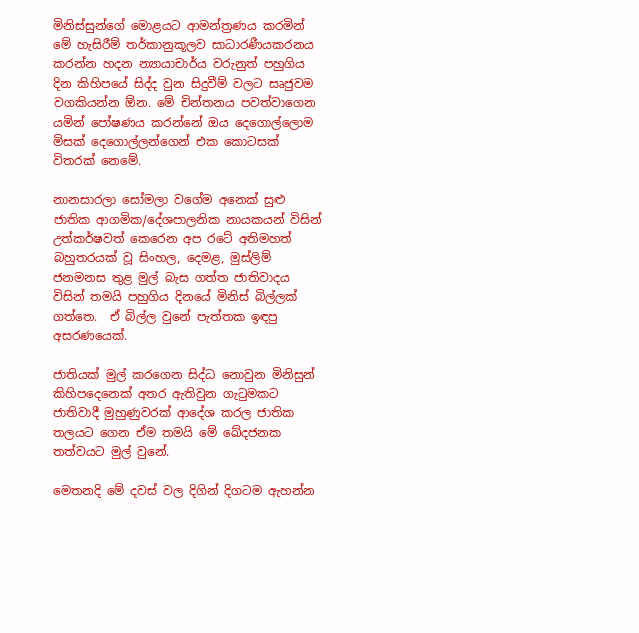මිනිස්සුන්ගේ මොළයට ආමන්ත්‍රණය කරමින් මේ හැසිරීම් තර්කානුකූලව සාධාරණීයකරනය කරන්න හදන න්‍යායාචාර්ය වරුනුත් පහුගිය දින කිහිපයේ සිද්ද වුන සිදුවීම් වලට සෘජුවම වගකියන්න ඕන. මේ චින්තනය පවත්වාගෙන යමින් පෝෂණය කරන්නේ ඔය දෙගොල්ලොම මිසක් දෙගොල්ලන්ගෙන් එක කොටසක් විතරක් නෙමේ.

නානසාරලා සෝමලා වගේම අනෙක් සුළු ජාතික ආගමික/දේශපාලනික නායකයන් විසින් උත්කර්ෂවත් කෙරෙන අප රටේ අතිමහත් බහුතරයක් වූ සිංහල, දෙමළ, මුස්ලිම් ජනමනස තුළ මුල් බැස ගත්ත ජාතිවාදය විසින් තමයි පහුගිය දිනයේ මිනිස් බිල්ලක් ගත්තෙ.  ඒ බිල්ල වුනේ පැත්තක ඉඳපු අසරණයෙක්.

ජාතියක් මුල් කරගෙන සිද්ධ නොවුන මිනිසුන් කිහිපදෙනෙක් අතර ඇතිවුන ගැටුමකට ජාතිවාදී මුහුණුවරක් ආදේශ කරල ජාතික තලයට ගෙන ඒම තමයි මේ ඛේදජනක තත්වයට මුල් වුනේ.

මෙතනදි මේ දවස් වල දිගින් දිගටම ඇහන්න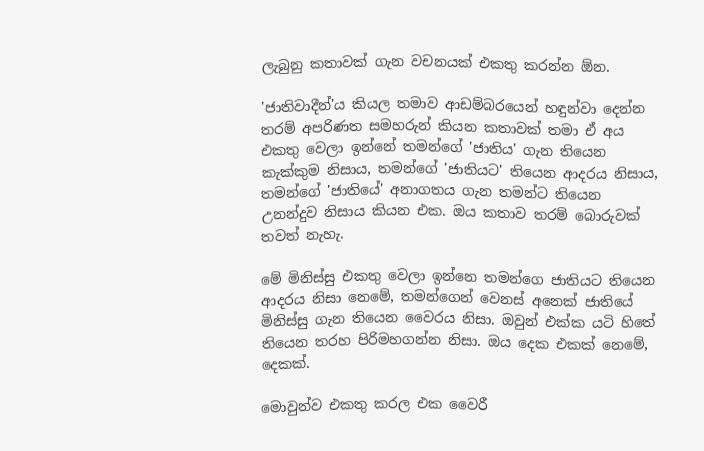ලැබුනු කතාවක් ගැන වචනයක් එකතු කරන්න ඕන.

'ජාතිවාදීන්'ය කියල තමාව ආඩම්බරයෙන් හඳුන්වා දෙන්න තරම් අපරිණත සමහරුන් කියන කතාවක් තමා ඒ අය එකතු වෙලා ඉන්නේ තමන්ගේ 'ජාතිය' ගැන තියෙන කැක්කුම නිසාය, තමන්ගේ 'ජාතියට' තියෙන ආදරය නිසාය, තමන්ගේ 'ජාතියේ' අනාගතය ගැන තමන්ට තියෙන උනන්දුව නිසාය කියන එක. ඔය කතාව තරම් බොරුවක් තවත් නැහැ.

මේ මිනිස්සු එකතු වෙලා ඉන්නෙ තමන්ගෙ ජාතියට තියෙන ආදරය නිසා නෙමේ, තමන්ගෙන් වෙනස් අනෙක් ජාතියේ මිනිස්සු ගැන තියෙන වෛරය නිසා. ඔවුන් එක්ක යටි හිතේ තියෙන තරහ පිරිමහගන්න නිසා. ඔය දෙක එකක් නෙමේ, දෙකක්.

මොවුන්ව එකතු කරල එක වෛරී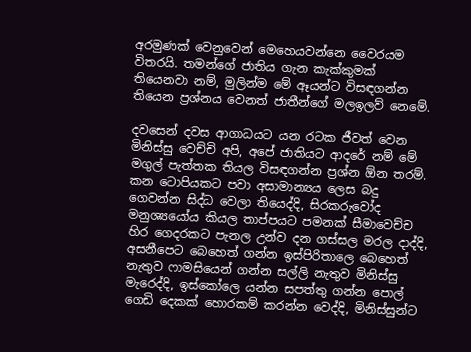අරමුණක් වෙනුවෙන් මෙහෙයවන්නෙ වෛරයම විතරයි. තමන්ගේ ජාතිය ගැන කැක්කුමක් තියෙනවා නම්, මුලින්ම මේ ඈයන්ට විසඳගන්න තියෙන ප්‍රශ්නය වෙනත් ජාතීන්ගේ මලඉලව් නෙමේ.

දවසෙන් දවස ආගාධයට යන රටක ජීවත් වෙන මිනිස්සු වෙච්චි අපි, අපේ ජාතියට ආදරේ නම් මේ මගුල් පැත්තක තියල විසඳගන්න ප්‍රශ්න ඕන තරම්. කන ටොපියකට පවා අසාමාන්‍යය ලෙස බදු ගෙවන්න සිද්ධ වෙලා තියෙද්දි, සිරකරුවෝද මනුශ්‍යයෝය කියල තාප්පයට පමනක් සීමාවෙච්ච හිර ගෙදරකට පැනල උන්ව දන ගස්සල මරල දාද්දි, අසනීපෙට බෙහෙත් ගන්න ඉස්පිරිතාලෙ බෙහෙත් නැතුව ෆාමසියෙන් ගන්න සල්ලි නැතුව මිනිස්සු මැරෙද්දි, ඉස්කෝලෙ යන්න සපත්තු ගන්න පොල් ගෙඩි දෙකක් හොරකම් කරන්න වෙද්දි, මිනිස්සුන්ට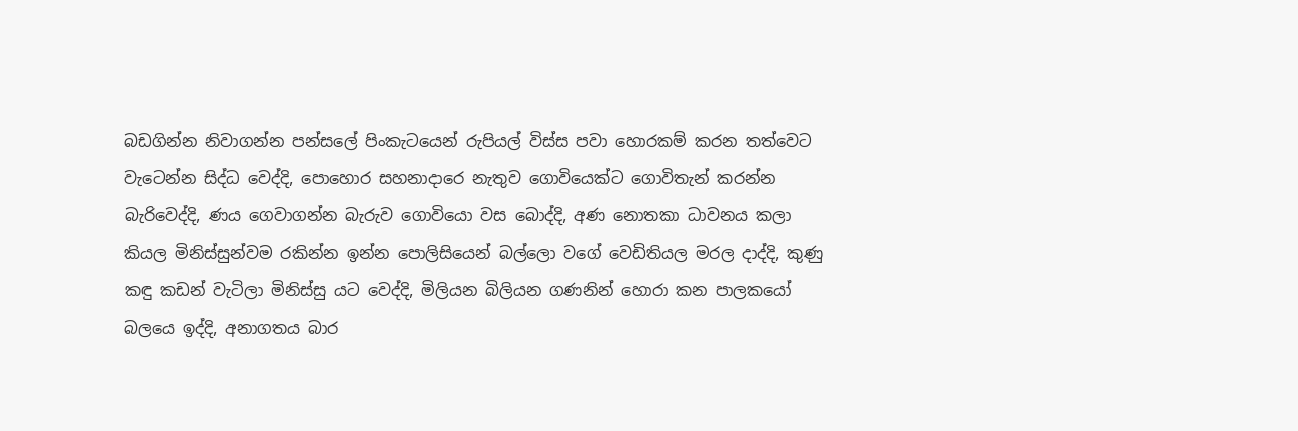බඩගින්න නිවාගන්න පන්සලේ පිංකැටයෙන් රුපියල් විස්ස පවා හොරකම් කරන තත්වෙට වැටෙන්න සිද්ධ වෙද්දි, පොහොර සහනාදාරෙ නැතුව ගොවියෙක්ට ගොවිතැන් කරන්න බැරිවෙද්දි, ණය ගෙවාගන්න බැරුව ගොවියො වස බොද්දි, අණ නොතකා ධාවනය කලා කියල මිනිස්සුන්වම රකින්න ඉන්න පොලිසියෙන් බල්ලො වගේ වෙඩිතියල මරල දාද්දි, කුණු කඳු කඩන් වැටිලා මිනිස්සු යට වෙද්දි, මිලියන බිලියන ගණනින් හොරා කන පාලකයෝ බලයෙ ඉද්දි, අනාගතය බාර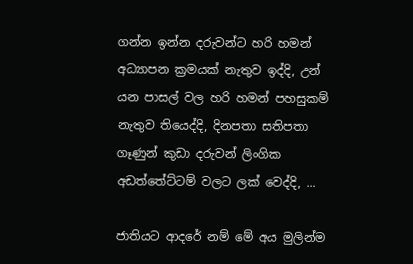ගන්න ඉන්න දරුවන්ට හරි හමන් අධ්‍යාපන ක්‍රමයක් නැතුව ඉද්දි, උන් යන පාසල් වල හරි හමන් පහසුකම් නැතුව තියෙද්දි, දිනපතා සතිපතා ගෑණුන් කුඩා දරුවන් ලිංගික අඩත්තේට්ටම් වලට ලක් වෙද්දි, ...

ජාතියට ආදරේ නම් මේ අය මුලින්ම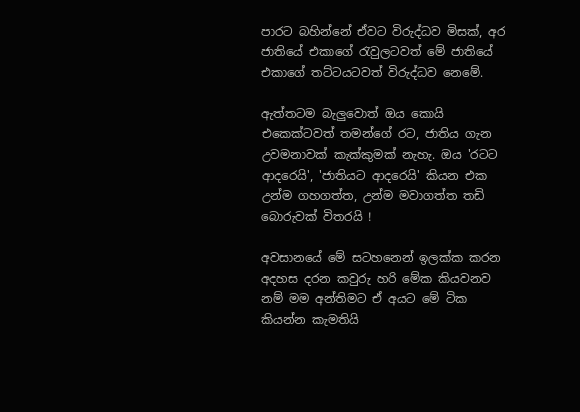පාරට බහින්නේ ඒවට විරුද්ධව මිසක්, අර ජාතියේ එකාගේ රැවුලටවත් මේ ජාතියේ එකාගේ තට්ටයටවත් විරුද්ධව නෙමේ.

ඇත්තටම බැලුවොත් ඔය කොයි එකෙක්ටවත් තමන්ගේ රට, ජාතිය ගැන උවමනාවක් කැක්කුමක් නැහැ. ඔය 'රටට ආදරෙයි', 'ජාතියට ආදරෙයි' කියන එක උන්ම ගහගත්ත, උන්ම මවාගත්ත තඩි බොරුවක් විතරයි !

අවසානයේ මේ සටහනෙන් ඉලක්ක කරන අදහස දරන කවුරු හරි මේක කියවනව නම් මම අන්තිමට ඒ අයට මේ ටික කියන්න කැමතියි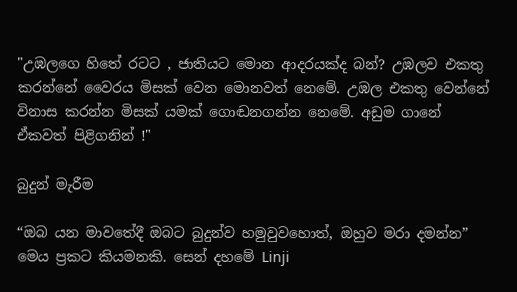"උඹලගෙ හිතේ රටට , ජාතියට මොන ආදරයක්ද බන්? උඹලව එකතු කරන්නේ වෛරය මිසක් වෙන මොනවත් නෙමේ. උඹල එකතු වෙන්නේ විනාස කරන්න මිසක් යමක් ගොඬනගන්න නෙමේ. අඩුම ගානේ ඒකවත් පිළිගනින් !"

බුදුන් මැරීම

“ඔබ යන මාවතේදී ඔබට බුදුන්ව හමුවුවහොත්, ඔහුව මරා දමන්න” මෙය ප්‍රකට කියමනකි. සෙන් දහමේ Linji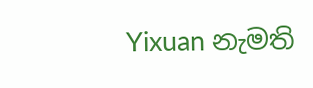Yixuan නැමති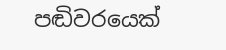පඬිවරයෙක්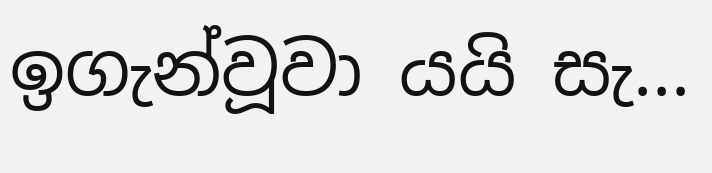ඉගැන්වූවා යයි සැ...